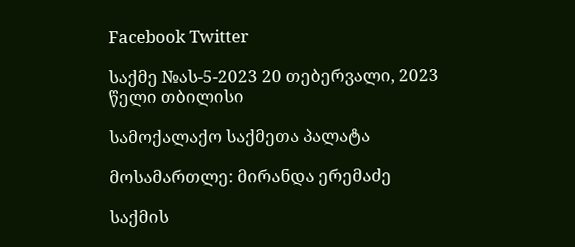Facebook Twitter

საქმე №ას-5-2023 20 თებერვალი, 2023 წელი თბილისი

სამოქალაქო საქმეთა პალატა

მოსამართლე: მირანდა ერემაძე

საქმის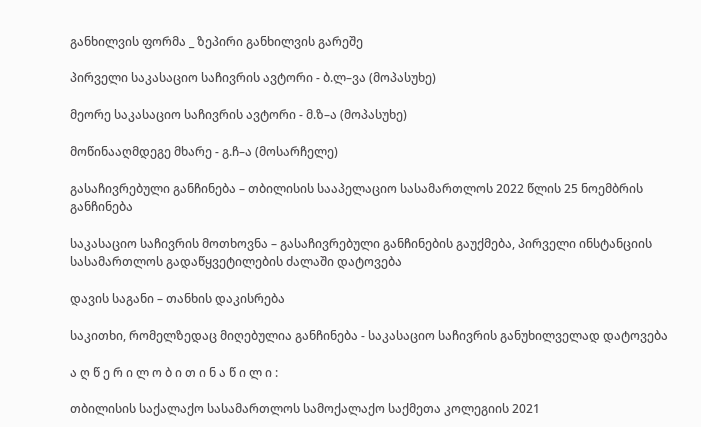განხილვის ფორმა _ ზეპირი განხილვის გარეშე

პირველი საკასაციო საჩივრის ავტორი - ბ.ლ–ვა (მოპასუხე)

მეორე საკასაციო საჩივრის ავტორი - მ.ზ–ა (მოპასუხე)

მოწინააღმდეგე მხარე - გ.ჩ–ა (მოსარჩელე)

გასაჩივრებული განჩინება – თბილისის სააპელაციო სასამართლოს 2022 წლის 25 ნოემბრის განჩინება

საკასაციო საჩივრის მოთხოვნა – გასაჩივრებული განჩინების გაუქმება, პირველი ინსტანციის სასამართლოს გადაწყვეტილების ძალაში დატოვება

დავის საგანი – თანხის დაკისრება

საკითხი, რომელზედაც მიღებულია განჩინება - საკასაციო საჩივრის განუხილველად დატოვება

ა ღ წ ე რ ი ლ ო ბ ი თ ი ნ ა წ ი ლ ი :

თბილისის საქალაქო სასამართლოს სამოქალაქო საქმეთა კოლეგიის 2021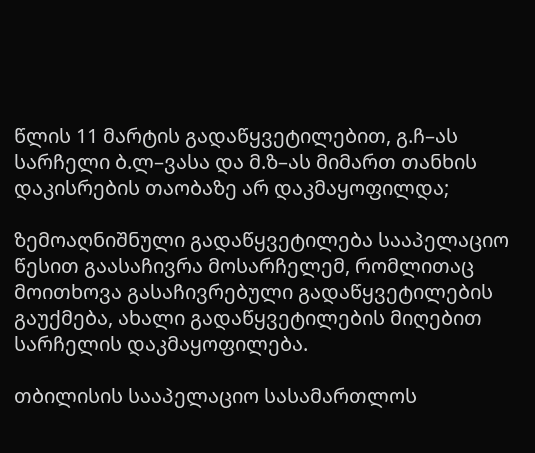წლის 11 მარტის გადაწყვეტილებით, გ.ჩ–ას სარჩელი ბ.ლ–ვასა და მ.ზ–ას მიმართ თანხის დაკისრების თაობაზე არ დაკმაყოფილდა;

ზემოაღნიშნული გადაწყვეტილება სააპელაციო წესით გაასაჩივრა მოსარჩელემ, რომლითაც მოითხოვა გასაჩივრებული გადაწყვეტილების გაუქმება, ახალი გადაწყვეტილების მიღებით სარჩელის დაკმაყოფილება.

თბილისის სააპელაციო სასამართლოს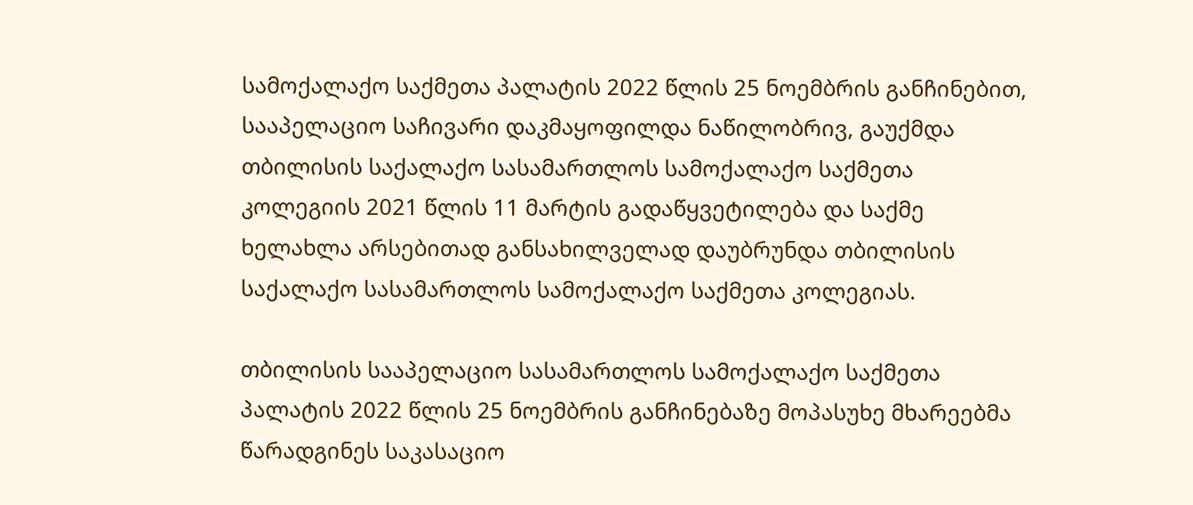სამოქალაქო საქმეთა პალატის 2022 წლის 25 ნოემბრის განჩინებით, სააპელაციო საჩივარი დაკმაყოფილდა ნაწილობრივ, გაუქმდა თბილისის საქალაქო სასამართლოს სამოქალაქო საქმეთა კოლეგიის 2021 წლის 11 მარტის გადაწყვეტილება და საქმე ხელახლა არსებითად განსახილველად დაუბრუნდა თბილისის საქალაქო სასამართლოს სამოქალაქო საქმეთა კოლეგიას.

თბილისის სააპელაციო სასამართლოს სამოქალაქო საქმეთა პალატის 2022 წლის 25 ნოემბრის განჩინებაზე მოპასუხე მხარეებმა წარადგინეს საკასაციო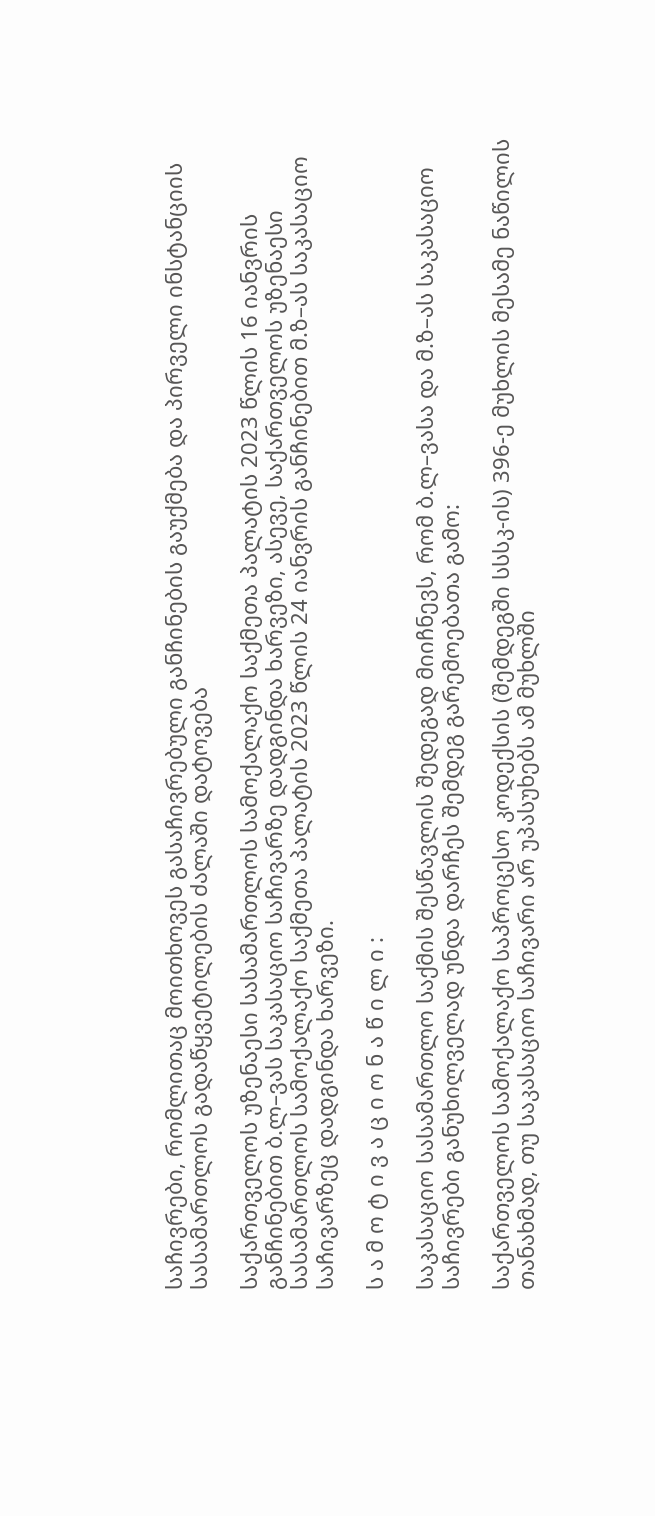საჩივრები, რომლითაც მოითხოვეს გასაჩივრებული განჩინების გაუქმება და პირველი ინსტანციის სასამართლოს გადაწყვეტილების ძალაში დატოვება

საქართველოს უზენაესი სასამართლოს სამოქალაქო საქმეთა პალატის 2023 წლის 16 იანვრის განჩინებით ბ.ლ–ვას საკასაციო საჩივარზე დადგინდა ხარვეზი, ასევე, საქართველოს უზენაესი სასამართლოს სამოქალაქო საქმეთა პალატის 2023 წლის 24 იანვრის განჩინებით მ.ზ–ას საკასაციო საჩივარზეც დადგინდა ხარვეზი.

ს ა მ ო ტ ი ვ ა ც ი ო ნ ა წ ი ლ ი :

საკასაციო სასამართლო საქმის შესწავლის შედეგად მიიჩნევს, რომ ბ.ლ–ვასა და მ.ზ–ას საკასაციო საჩივრები განუხილველად უნდა დარჩეს შემდეგ გარემოებათა გამო:

საქართველოს სამოქალაქო საპროცესო კოდექსის (შემდეგში სსსკ-ის) 396-ე მუხლის მესამე ნაწილის თანახმად, თუ საკასაციო საჩივარი არ უპასუხებს ამ მუხლში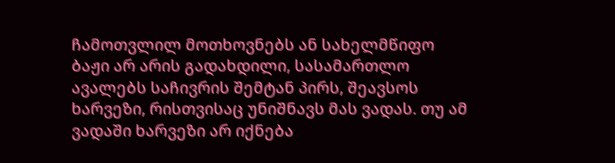ჩამოთვლილ მოთხოვნებს ან სახელმწიფო ბაჟი არ არის გადახდილი, სასამართლო ავალებს საჩივრის შემტან პირს, შეავსოს ხარვეზი, რისთვისაც უნიშნავს მას ვადას. თუ ამ ვადაში ხარვეზი არ იქნება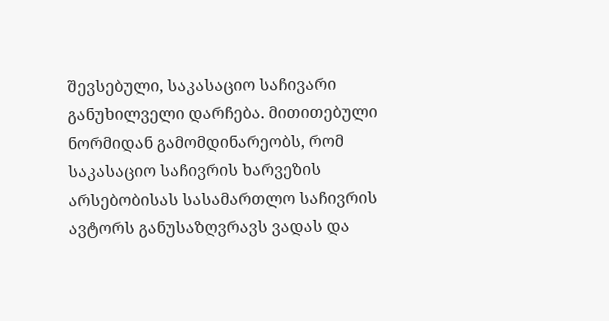შევსებული, საკასაციო საჩივარი განუხილველი დარჩება. მითითებული ნორმიდან გამომდინარეობს, რომ საკასაციო საჩივრის ხარვეზის არსებობისას სასამართლო საჩივრის ავტორს განუსაზღვრავს ვადას და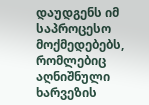დაუდგენს იმ საპროცესო მოქმედებებს, რომლებიც აღნიშნული ხარვეზის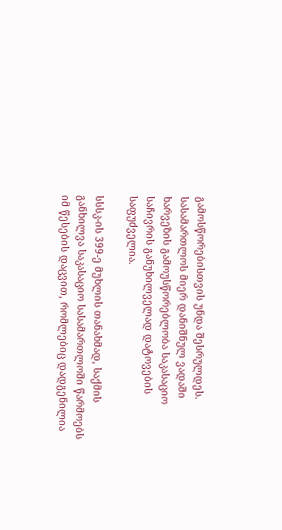გამოსწორებისთვის უნდა შესრულდეს. სასამართლოს მიერ დანიშნულ ვადაში ხარვეზის გამოუსწორებლობა საკასაციო საჩივრის განუხილველად დატოვების საფუძველია.

სსსკ-ის 399-ე მუხლის თანახმად, საქმის განხილვა საკასაციო სასამართლოში წარმოებს იმ წესების დაცვით, რომლებიც დადგენილია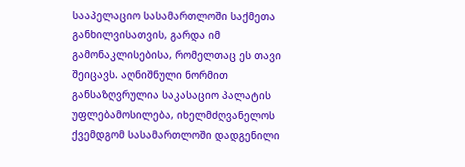სააპელაციო სასამართლოში საქმეთა განხილვისათვის, გარდა იმ გამონაკლისებისა, რომელთაც ეს თავი შეიცავს. აღნიშნული ნორმით განსაზღვრულია საკასაციო პალატის უფლებამოსილება, იხელმძღვანელოს ქვემდგომ სასამართლოში დადგენილი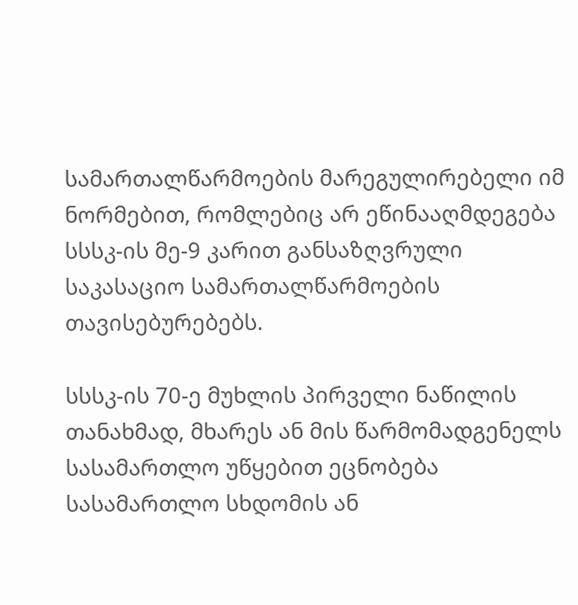სამართალწარმოების მარეგულირებელი იმ ნორმებით, რომლებიც არ ეწინააღმდეგება სსსკ-ის მე-9 კარით განსაზღვრული საკასაციო სამართალწარმოების თავისებურებებს.

სსსკ-ის 70-ე მუხლის პირველი ნაწილის თანახმად, მხარეს ან მის წარმომადგენელს სასამართლო უწყებით ეცნობება სასამართლო სხდომის ან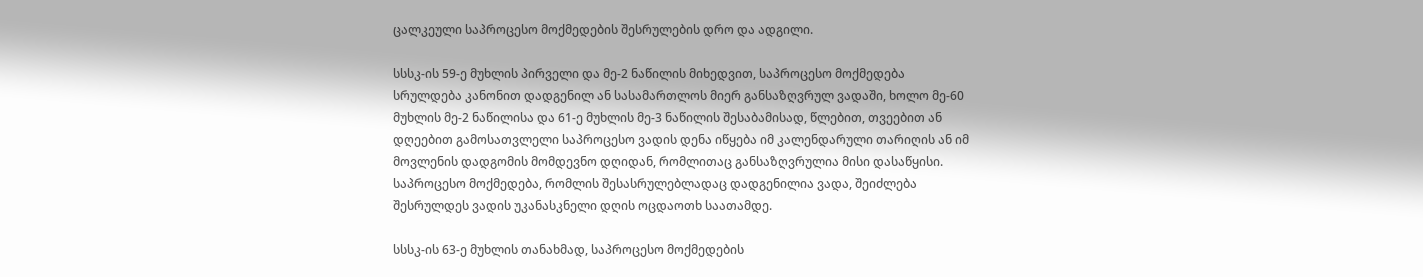ცალკეული საპროცესო მოქმედების შესრულების დრო და ადგილი.

სსსკ-ის 59-ე მუხლის პირველი და მე-2 ნაწილის მიხედვით, საპროცესო მოქმედება სრულდება კანონით დადგენილ ან სასამართლოს მიერ განსაზღვრულ ვადაში, ხოლო მე-60 მუხლის მე-2 ნაწილისა და 61-ე მუხლის მე-3 ნაწილის შესაბამისად, წლებით, თვეებით ან დღეებით გამოსათვლელი საპროცესო ვადის დენა იწყება იმ კალენდარული თარიღის ან იმ მოვლენის დადგომის მომდევნო დღიდან, რომლითაც განსაზღვრულია მისი დასაწყისი. საპროცესო მოქმედება, რომლის შესასრულებლადაც დადგენილია ვადა, შეიძლება შესრულდეს ვადის უკანასკნელი დღის ოცდაოთხ საათამდე.

სსსკ-ის 63-ე მუხლის თანახმად, საპროცესო მოქმედების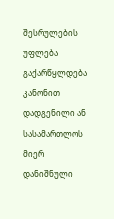შესრულების უფლება გაქარწყლდება კანონით დადგენილი ან სასამართლოს მიერ დანიშნული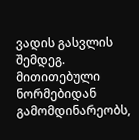ვადის გასვლის შემდეგ. მითითებული ნორმებიდან გამომდინარეობს,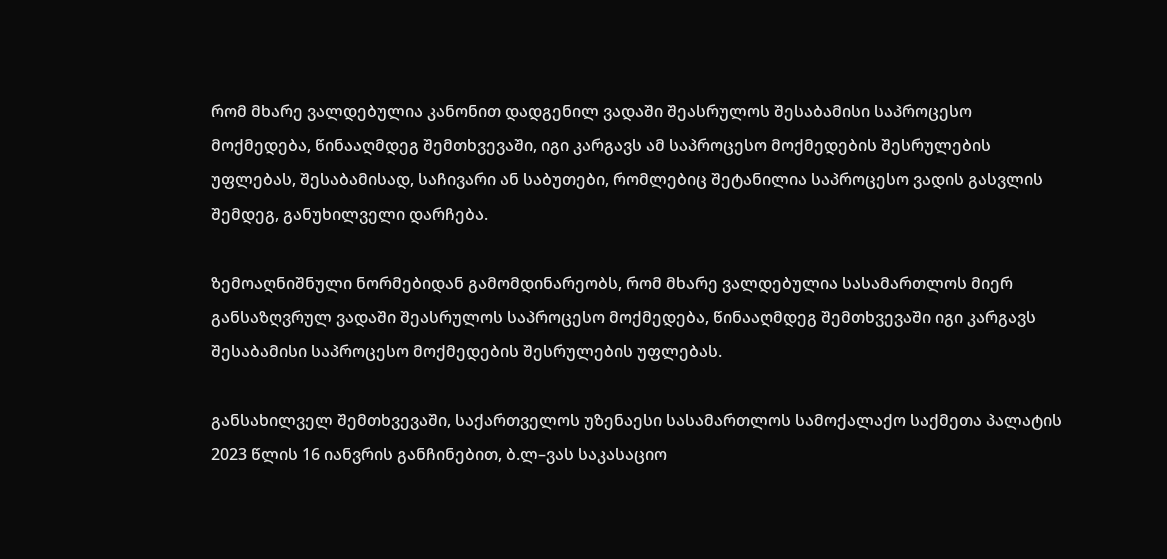რომ მხარე ვალდებულია კანონით დადგენილ ვადაში შეასრულოს შესაბამისი საპროცესო მოქმედება, წინააღმდეგ შემთხვევაში, იგი კარგავს ამ საპროცესო მოქმედების შესრულების უფლებას, შესაბამისად, საჩივარი ან საბუთები, რომლებიც შეტანილია საპროცესო ვადის გასვლის შემდეგ, განუხილველი დარჩება.

ზემოაღნიშნული ნორმებიდან გამომდინარეობს, რომ მხარე ვალდებულია სასამართლოს მიერ განსაზღვრულ ვადაში შეასრულოს საპროცესო მოქმედება, წინააღმდეგ შემთხვევაში იგი კარგავს შესაბამისი საპროცესო მოქმედების შესრულების უფლებას.

განსახილველ შემთხვევაში, საქართველოს უზენაესი სასამართლოს სამოქალაქო საქმეთა პალატის 2023 წლის 16 იანვრის განჩინებით, ბ.ლ–ვას საკასაციო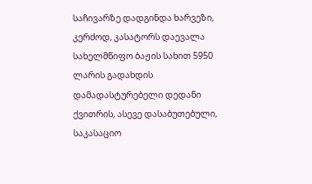საჩივარზე დადგინდა ხარვეზი, კერძოდ, კასატორს დაევალა სახელმწიფო ბაჟის სახით 5950 ლარის გადახდის დამადასტურებელი დედანი ქვითრის, ასევე დასაბუთებული, საკასაციო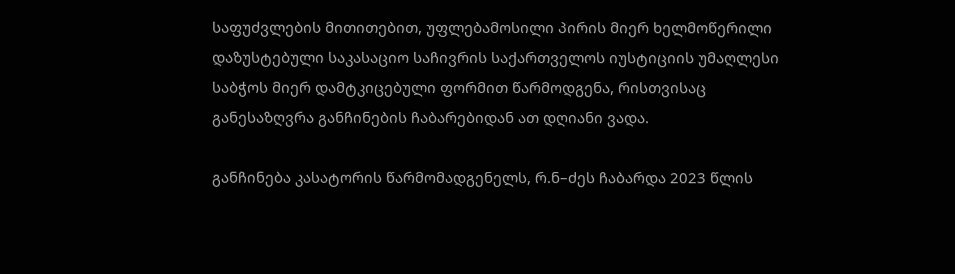საფუძვლების მითითებით, უფლებამოსილი პირის მიერ ხელმოწერილი დაზუსტებული საკასაციო საჩივრის საქართველოს იუსტიციის უმაღლესი საბჭოს მიერ დამტკიცებული ფორმით წარმოდგენა, რისთვისაც განესაზღვრა განჩინების ჩაბარებიდან ათ დღიანი ვადა.

განჩინება კასატორის წარმომადგენელს, რ.ნ–ძეს ჩაბარდა 2023 წლის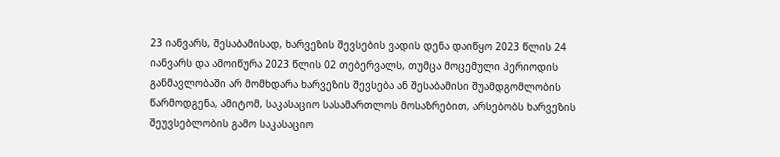23 იანვარს, შესაბამისად, ხარვეზის შევსების ვადის დენა დაიწყო 2023 წლის 24 იანვარს და ამოიწურა 2023 წლის 02 თებერვალს, თუმცა მოცემული პერიოდის განმავლობაში არ მომხდარა ხარვეზის შევსება ან შესაბამისი შუამდგომლობის წარმოდგენა, ამიტომ, საკასაციო სასამართლოს მოსაზრებით, არსებობს ხარვეზის შეუვსებლობის გამო საკასაციო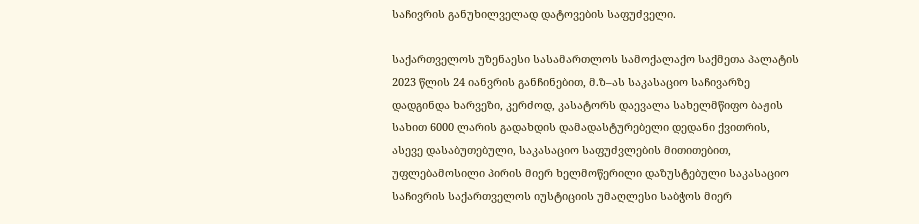საჩივრის განუხილველად დატოვების საფუძველი.

საქართველოს უზენაესი სასამართლოს სამოქალაქო საქმეთა პალატის 2023 წლის 24 იანვრის განჩინებით, მ.ზ–ას საკასაციო საჩივარზე დადგინდა ხარვეზი, კერძოდ, კასატორს დაევალა სახელმწიფო ბაჟის სახით 6000 ლარის გადახდის დამადასტურებელი დედანი ქვითრის, ასევე დასაბუთებული, საკასაციო საფუძვლების მითითებით, უფლებამოსილი პირის მიერ ხელმოწერილი დაზუსტებული საკასაციო საჩივრის საქართველოს იუსტიციის უმაღლესი საბჭოს მიერ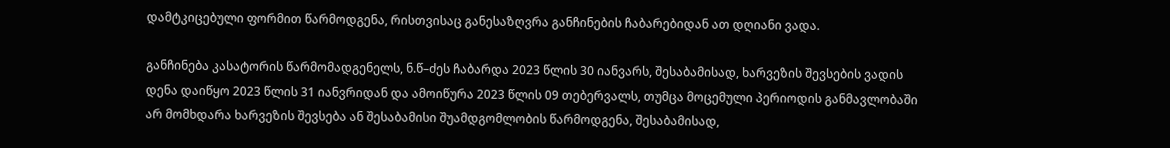დამტკიცებული ფორმით წარმოდგენა, რისთვისაც განესაზღვრა განჩინების ჩაბარებიდან ათ დღიანი ვადა.

განჩინება კასატორის წარმომადგენელს, ნ.წ–ძეს ჩაბარდა 2023 წლის 30 იანვარს, შესაბამისად, ხარვეზის შევსების ვადის დენა დაიწყო 2023 წლის 31 იანვრიდან და ამოიწურა 2023 წლის 09 თებერვალს, თუმცა მოცემული პერიოდის განმავლობაში არ მომხდარა ხარვეზის შევსება ან შესაბამისი შუამდგომლობის წარმოდგენა, შესაბამისად,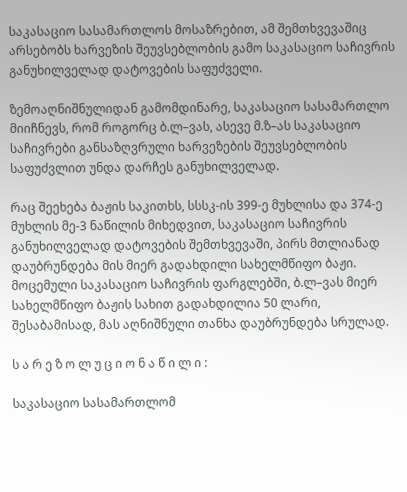საკასაციო სასამართლოს მოსაზრებით, ამ შემთხვევაშიც არსებობს ხარვეზის შეუვსებლობის გამო საკასაციო საჩივრის განუხილველად დატოვების საფუძველი.

ზემოაღნიშნულიდან გამომდინარე, საკასაციო სასამართლო მიიჩნევს, რომ როგორც ბ.ლ–ვას, ასევე მ.ზ–ას საკასაციო საჩივრები განსაზღვრული ხარვეზების შეუვსებლობის საფუძვლით უნდა დარჩეს განუხილველად.

რაც შეეხება ბაჟის საკითხს, სსსკ-ის 399-ე მუხლისა და 374-ე მუხლის მე-3 ნაწილის მიხედვით, საკასაციო საჩივრის განუხილველად დატოვების შემთხვევაში, პირს მთლიანად დაუბრუნდება მის მიერ გადახდილი სახელმწიფო ბაჟი. მოცემული საკასაციო საჩივრის ფარგლებში, ბ.ლ–ვას მიერ სახელმწიფო ბაჟის სახით გადახდილია 50 ლარი, შესაბამისად, მას აღნიშნული თანხა დაუბრუნდება სრულად.

ს ა რ ე ზ ო ლ უ ც ი ო ნ ა წ ი ლ ი :

საკასაციო სასამართლომ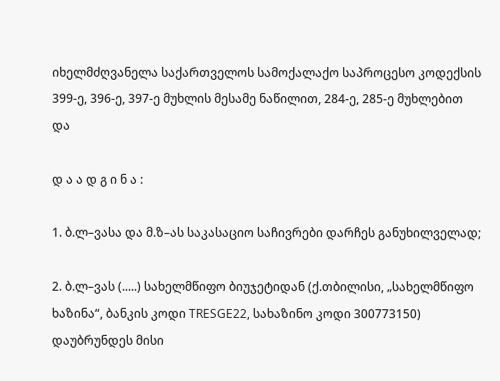იხელმძღვანელა საქართველოს სამოქალაქო საპროცესო კოდექსის 399-ე, 396-ე, 397-ე მუხლის მესამე ნაწილით, 284-ე, 285-ე მუხლებით და

დ ა ა დ გ ი ნ ა :

1. ბ.ლ–ვასა და მ.ზ–ას საკასაციო საჩივრები დარჩეს განუხილველად;

2. ბ.ლ–ვას (.....) სახელმწიფო ბიუჯეტიდან (ქ.თბილისი, „სახელმწიფო ხაზინა“, ბანკის კოდი TRESGE22, სახაზინო კოდი 300773150) დაუბრუნდეს მისი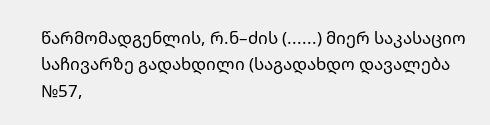წარმომადგენლის, რ.ნ–ძის (......) მიერ საკასაციო საჩივარზე გადახდილი (საგადახდო დავალება №57,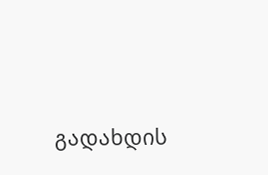გადახდის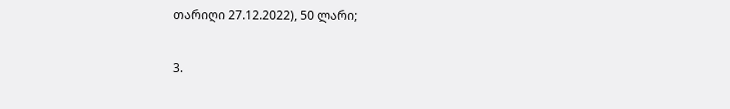თარიღი 27.12.2022), 50 ლარი;

3.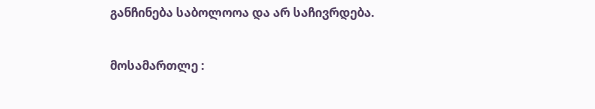განჩინება საბოლოოა და არ საჩივრდება.

მოსამართლე :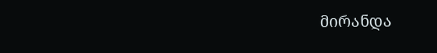მირანდა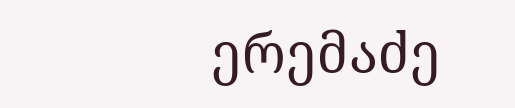ერემაძე